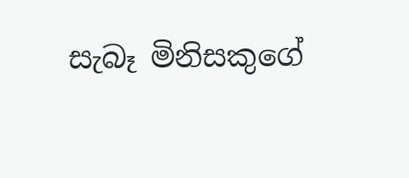සැබෑ මිනිසකුගේ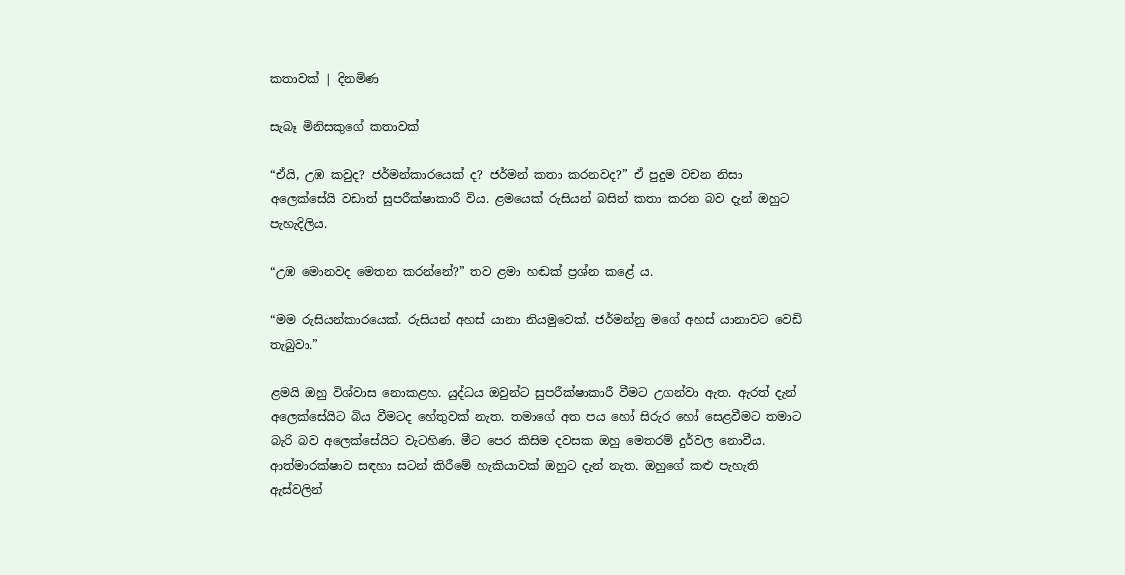කතාවක් | දිනමිණ

සැබෑ මිනිසකුගේ කතාවක්

“ඒයි, උඹ කවුද? ජර්මන්කාරයෙක් ද? ජර්මන් කතා කරනවද?” ඒ පුදුම වචන නිසා අලෙක්සේයි වඩාත් සුපරීක්ෂාකාරී විය. ළමයෙක් රුසියන් බසින් කතා කරන බව දැන් ඔහුට පැහැදිලිය.

“උඹ මොනවද මෙතන කරන්නේ?” තව ළමා හඬක් ප්‍රශ්න කළේ ය.

“මම රුසියන්කාරයෙක්. රුසියන් අහස් යානා නියමුවෙක්. ජර්මන්නු මගේ අහස් යානාවට වෙඩි තැබුවා.”

ළමයි ඔහු විශ්වාස නොකළහ. යුද්ධය ඔවුන්ට සුපරීක්ෂාකාරී වීමට උගන්වා ඇත. ඇරත් දැන් අලෙක්සේයිට බිය වීමටද හේතුවක් නැත. තමාගේ අත පය හෝ සිරුර හෝ සෙළවීමට තමාට බැරි බව අලෙක්සේයිට වැටහිණ. මීට පෙර කිසිම දවසක ඔහු මෙතරම් දුර්වල නොවීය. ආත්මාරක්ෂාව සඳහා සටන් කිරීමේ හැකියාවක් ඔහුට දැන් නැත. ඔහුගේ කළු පැහැති ඇස්වලින්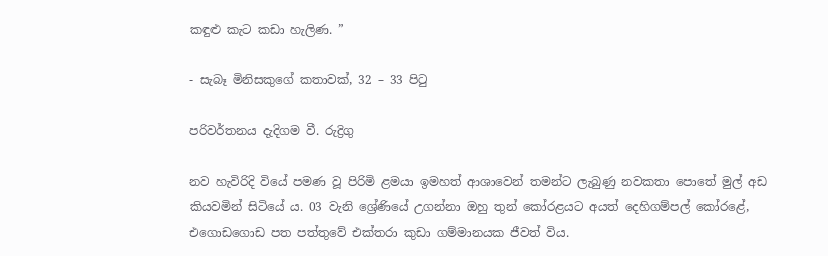කඳුළු කැට කඩා හැලිණ. ”

- සැබෑ මිනිසකුගේ කතාවක්, 32 – 33 පිටු

පරිවර්තනය දැදිගම වී. රුද්‍රිගු

නව හැවිරිදි වියේ පමණ වූ පිරිමි ළමයා ඉමහත් ආශාවෙන් තමන්ට ලැබුණු නවකතා පොතේ මුල් අඩ කියවමින් සිටියේ ය. 03 වැනි ශ්‍රේණියේ උගන්නා ඔහු තුන් කෝරළයට අයත් දෙහිගම්පල් කෝරළේ, එගොඩගොඩ පත පත්තුවේ එක්තරා කුඩා ගම්මානයක ජීවත් විය.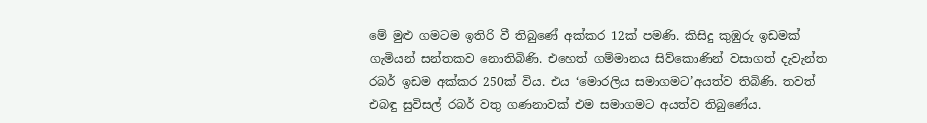මේ මුළු ගමටම ඉතිරි වී තිබුණේ අක්කර 12ක් පමණි. කිසිදු කුඹුරු ඉඩමක් ගැමියන් සන්තකව නොතිබිණි. එහෙත් ගම්මානය සිව්කොණින් වසාගත් දැවැන්ත රබර් ඉඩම අක්කර 250ක් විය. එය ‘මොරලිය සමාගමට’අයත්ව තිබිණි. තවත් එබඳු සුවිසල් රබර් වතු ගණනාවක් එම සමාගමට අයත්ව තිබුණේය.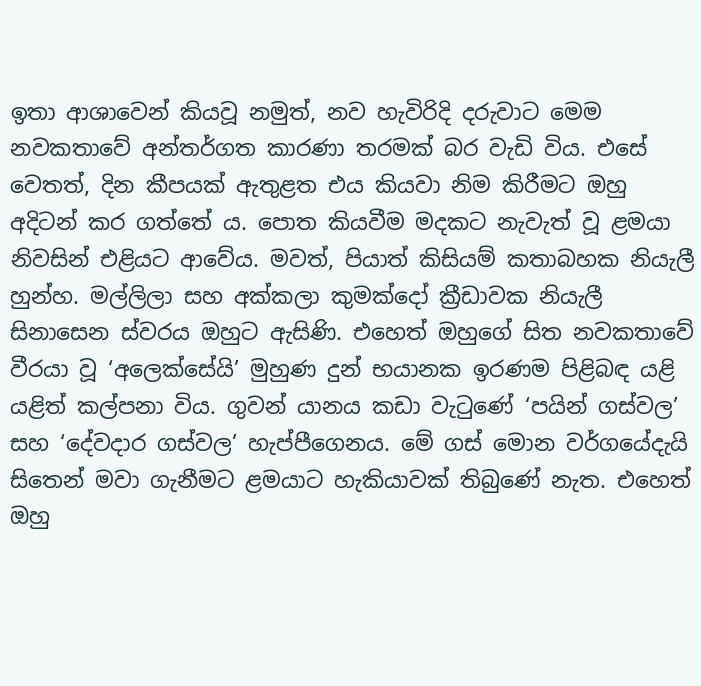ඉතා ආශාවෙන් කියවූ නමුත්, නව හැවිරිදි දරුවාට මෙම නවකතාවේ අන්තර්ගත කාරණා තරමක් බර වැඩි විය. එසේ වෙතත්, දින කීපයක් ඇතුළත එය කියවා නිම කිරීමට ඔහු අදිටන් කර ගත්තේ ය. පොත කියවීම මදකට නැවැත් වූ ළමයා නිවසින් එළියට ආවේය. මවත්, පියාත් කිසියම් කතාබහක නියැලී හුන්හ. මල්ලිලා සහ අක්කලා කුමක්දෝ ක්‍රීඩාවක නියැලී සිනාසෙන ස්වරය ඔහුට ඇසිණි. එහෙත් ඔහුගේ සිත නවකතාවේ වීරයා වූ ‘අලෙක්සේයි’ මුහුණ දුන් භයානක ඉරණම පිළිබඳ යළි යළිත් කල්පනා විය. ගුවන් යානය කඩා වැටුණේ ‘පයින් ගස්වල’ සහ ‘දේවදාර ගස්වල’ හැප්පීගෙනය. මේ ගස් මොන වර්ගයේදැයි සිතෙන් මවා ගැනීමට ළමයාට හැකියාවක් තිබුණේ නැත. එහෙත් ඔහු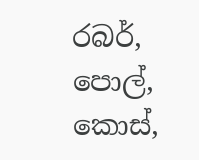රබර්, පොල්, කොස්,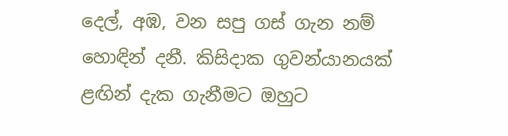දෙල්, අඹ, වන සපු ගස් ගැන නම් හොඳින් දනී. කිසිදාක ගුවන්යානයක් ළඟින් දැක ගැනීමට ඔහුට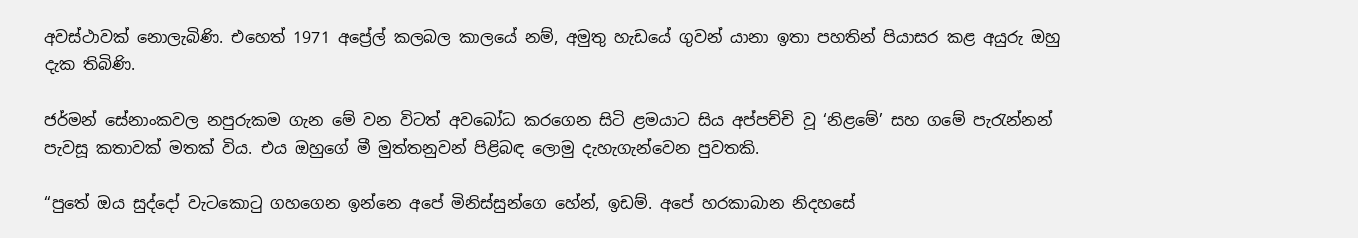අවස්ථාවක් නොලැබිණි. එහෙත් 1971 අප්‍රේල් කලබල කාලයේ නම්, අමුතු හැඩයේ ගුවන් යානා ඉතා පහතින් පියාසර කළ අයුරු ඔහු දැක තිබිණි.

ජර්මන් සේනාංකවල නපුරුකම ගැන මේ වන විටත් අවබෝධ කරගෙන සිටි ළමයාට සිය අප්පච්චි වූ ‘නිළමේ’ සහ ගමේ පැරැන්නන් පැවසූ කතාවක් මතක් විය. එය ඔහුගේ මී මුත්තනුවන් පිළිබඳ ලොමු දැහැගැන්වෙන පුවතකි.

“පුතේ ඔය සුද්දෝ වැටකොටු ගහගෙන ඉන්නෙ අ‍පේ මිනිස්සු‍න්ගෙ හේන්, ඉඩම්. අපේ හරකාබාන නිදහසේ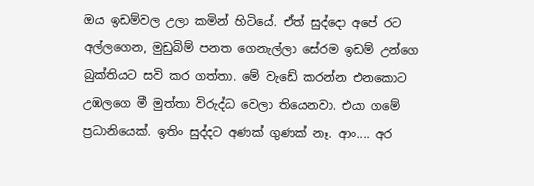ඔය ඉඩම්වල උලා කමින් හිටියේ. ඒත් සුද්දො අපේ රට අල්ලගෙන, මුඩුබිම් පනත ගෙනැල්ලා සේරම ඉඩම් උන්ගෙ බුක්තියට සවි කර ගත්තා. මේ වැඩේ කරන්න එනකොට උඹලගෙ මී මුත්තා විරුද්ධ වෙලා තියෙනවා. එයා ගමේ ප්‍රධානියෙක්. ඉතිං සුද්දට අණක් ගුණක් නෑ. ආං.... අර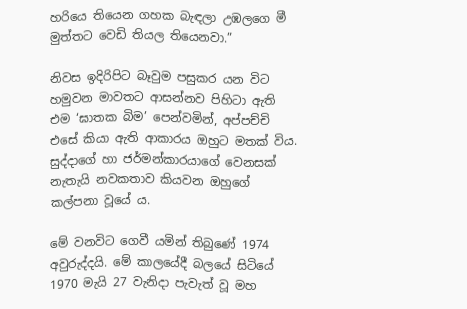හරියෙ තියෙන ගහක බැඳලා උඹලගෙ මී මුත්තට වෙඩි තියල තියෙනවා.”

නිවස ඉදිරිපිට බෑවුම පසුකර යන විට හමුවන මාවතට ආසන්නව පිහිටා ඇති එම ‘ඝාතක බිම’ පෙන්වමින්, අප්පච්චි එසේ කියා ඇති ආකාරය ඔහුට මතක් විය. සුද්දාගේ හා ජර්මන්කාරයාගේ වෙනසක් නැතැයි නවකතාව කියවන ඔහුගේ කල්පනා වූයේ ය.

මේ වනවිට ගෙවී යමින් තිබුණේ 1974 අවුරුද්දයි. මේ කාලයේදී බලයේ සිටියේ 1970 මැයි 27 වැනිදා පැවැත් වූ මහ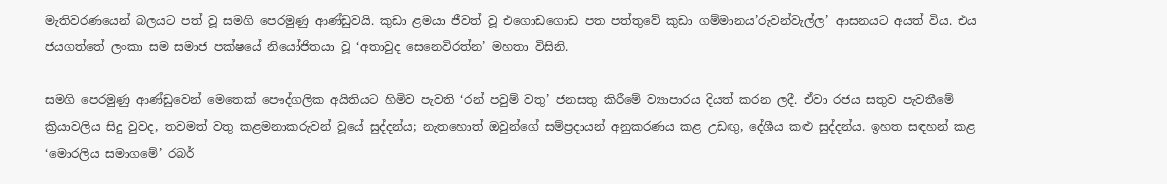මැතිවරණයෙන් බලයට පත් වූ සමගි පෙරමුණු ආණ්ඩුවයි. කුඩා ළමයා ජීවත් වූ එගොඩගොඩ පත පත්තුවේ කුඩා ගම්මානය’රුවන්වැල්ල’ ආසනයට අයත් විය. එය ජයගත්තේ ලංකා සම සමාජ පක්ෂයේ නියෝජිතයා වූ ‘අතාවුද සෙනෙවිරත්න’ මහතා විසිනි.

සමගි පෙරමුණු ආණ්ඩුවෙන් මෙතෙක් පෞද්ගලික අයිතියට හිමිව පැවති ‘රන් පවුම් වතු’ ජනසතු කිරීමේ ව්‍යාපාරය දියත් කරන ලදී. ඒවා රජය සතුව පැවතීමේ ක්‍රියාවලිය සිදු වුවද, තවමත් වතු කළමනාකරුවන් වූයේ සුද්දන්ය; නැතහොත් ඔවුන්ගේ සම්ප්‍රදායන් අනුකරණය කළ උඩඟු, දේශීය කළු සුද්දන්ය. ඉහත සඳහන් කළ ‘මොරලිය සමාගමේ’ රබර්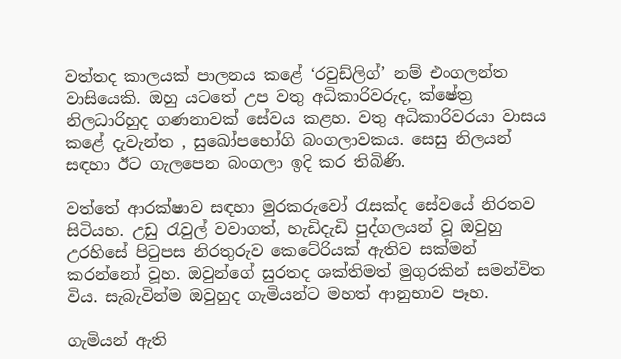වත්තද කාලයක් පාලනය කළේ ‘රවුඩ්ලිග්’ නම් එංගලන්ත වාසියෙකි. ඔහු යටතේ උප වතු අධිකාරිවරුද, ක්ෂේත්‍ර නිලධාරිහුද ගණනාවක් සේවය කළහ. වතු අධිකාරිවරයා වාසය කළේ දැවැන්ත , සුඛෝපභෝගි බංගලාවකය. සෙසු නිලයන් සඳහා ඊට ගැලපෙන බංගලා ඉදි කර තිබිණි.

වත්තේ ආරක්ෂාව සඳහා මුරකරුවෝ රැසක්ද සේවයේ නිරතව සිටියහ. උඩු රැවුල් වවාගත්, හැඩිදැඩි පුද්ගලයන් වූ ඔවුහු උරහිසේ පිටුපස නිරතුරුව කෙටේරියක් ඇතිව සක්මන් කරන්නෝ වූහ. ඔවුන්ගේ සුරතද ශක්තිමත් මුගුරකින් සමන්විත විය. සැබැවින්ම ඔවුහුද ගැමියන්ට මහත් ආනුභාව පෑහ.

ගැමියන් ඇති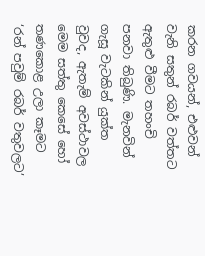කරන ගවයන්, එළුවන් වැනි සතුන් රබර් වත්තට ඇතුළු වීමට තහංචි පනවා තිබුණි. මැනවින් ගැසූ වැටකින් යුක්ත වුවද, ඇතැම් අවස්ථාවල මෙම සත්තු කෙසේ හෝ තණකොළ උලා කෑමට ‘රන් පවුම් රබර් වතුවලට’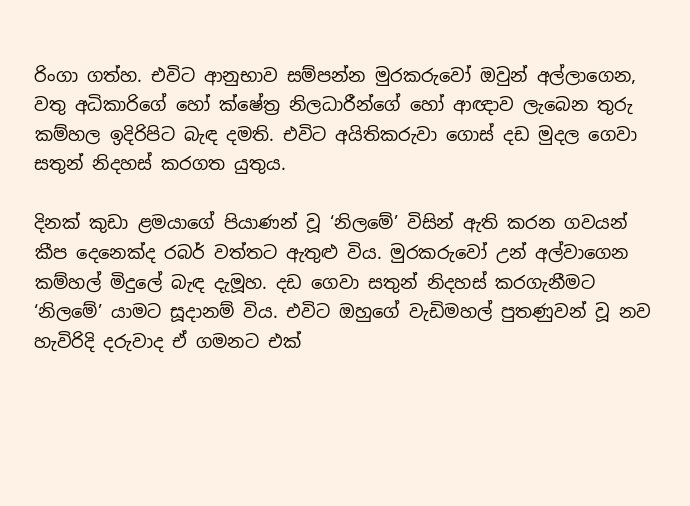රිංගා ගත්හ. එවිට ආනුභාව සම්පන්න මුරකරුවෝ ඔවුන් අල්ලාගෙන, වතු අධිකාරිගේ හෝ ක්ෂේත්‍ර නිලධාරීන්ගේ හෝ ආඥාව ලැබෙන තුරු කම්හල ඉදිරිපිට බැඳ දමති. එවිට අයිතිකරු‍වා ගොස් දඩ මුදල ගෙවා සතුන් නිදහස් කරගත යුතුය.

දිනක් කුඩා ළමයාගේ පියාණන් වූ ‘නිලමේ’ විසින් ඇති කරන ගවයන් කීප දෙනෙක්ද රබර් වත්තට ඇතුළු විය. මුරකරුවෝ උන් අල්වාගෙන කම්හල් මිදුලේ බැඳ දැමූහ. දඩ ගෙවා සතුන් නිදහස් කරගැනීමට ‘නිලමේ’ යාමට සූදානම් විය. එවිට ඔහුගේ වැඩිමහල් පුතණුවන් වූ නව හැවිරිදි දරුවාද ඒ ගමනට එක්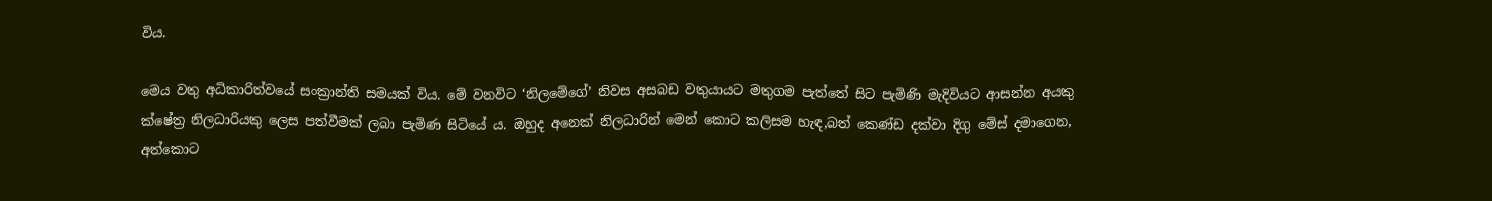විය.

මෙය වතු අධිකාරිත්වයේ සංක්‍රාන්ති සමයක් විය. මේ වනවිට ‘නිලමේගේ’ නිවස අසබඩ වතුයායට මතුගම පැත්තේ සිට පැමිණි මැදිවියට ආසන්න අයකු ක්ෂේත්‍ර නිලධාරි‍යකු ලෙස පත්වීමක් ලබා පැමිණ සිටියේ ය. ඔහුද අනෙක් නිලධාරින් මෙන් කොට කලිසම හැඳ,බත් කෙණ්ඩ දක්වා දිගු මේස් දමාගෙන, අත්කොට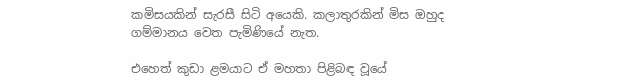කමිසයකින් සැරසී සිටි අයෙකි. කලාතුරකින් මිස ඔහුද ගම්මානය වෙත පැමිණියේ නැත.

එහෙත් කුඩා ළමයාට ඒ මහතා පිළිබඳ වූයේ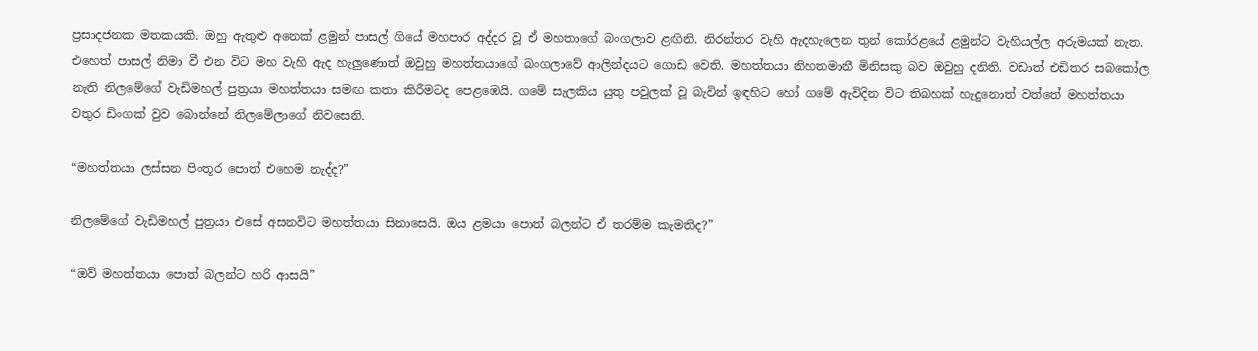ප්‍රසාදජනක මතකයකි. ඔහු ඇතුළු අනෙක් ළමුන් පාසල් ගියේ මහපාර අද්දර වූ ඒ මහතාගේ බංගලාව ළඟිනි. නිරන්තර වැහි ඇදහැලෙන තුන් කෝරළයේ ළමුන්ට වැහියල්ල අරුමයක් නැත. එහෙත් පාසල් නිමා වී එන විට මහ වැහි ඇද හැලුණොත් ඔවුහු මහත්තයාගේ බංගලාවේ ආලින්දයට ගොඩ වෙති. මහත්තයා නිහතමානී මිනිසකු බව ඔවුහු දනිති. වඩාත් එඩිතර සබ‍කෝල නැති නිලමේගේ වැඩිමහල් පුත්‍රයා මහත්තයා සමඟ කතා කිරීමටද පෙළඹෙයි. ගමේ සැලකිය යුතු පවුලක් වූ බැවින් ඉඳහිට හෝ ගමේ ඇවිදින විට තිබහක් හැදුනොත් වත්තේ මහත්තයා වතුර ඩිංගක් වුව බොන්නේ නිලමේලාගේ නිවසෙනි.

“මහත්තයා ලස්සන පිංතූර පොත් එහෙම නැද්ද?”

නිලමේගේ වැඩිමහල් පුත්‍රයා එසේ අසනවිට මහත්තයා සිනාසෙයි. ඔය ළමයා පොත් බලන්ට ඒ තරම්ම කැමතිද?”

“ඔව් මහත්තයා පොත් බලන්ට හරි ආසයි”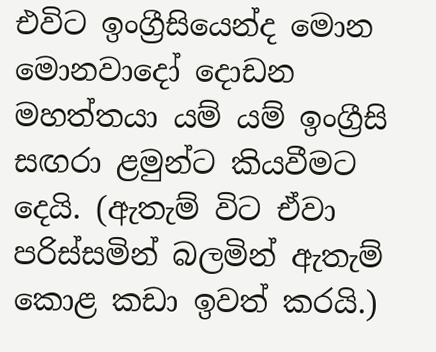එවිට ඉංග්‍රීසියෙන්ද මොන මොනවාදෝ දොඩන මහත්තයා යම් යම් ඉංග්‍රීසි සඟරා ළමුන්ට කියවීමට දෙයි. (ඇතැම් විට ඒවා පරිස්සමින් බලමින් ඇතැම් කොළ කඩා ඉවත් කරයි.)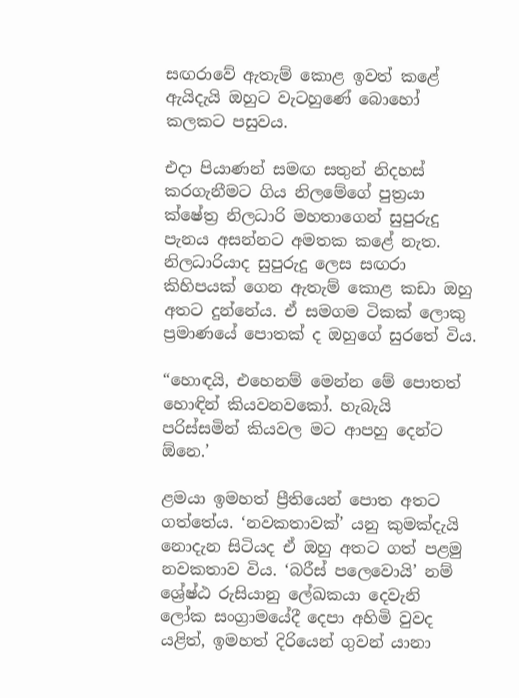සඟරාවේ ඇතැම් කොළ ඉවත් කළේ ඇයිදැයි ඔහුට වැටහුණේ බොහෝ කලකට පසුවය.

එදා පියාණන් සමඟ සතුන් නිදහස් කරගැනීමට ගිය නිලමේගේ පුත්‍රයා ක්ෂේත්‍ර නිලධාරි මහතාගෙන් සුපුරුදු පැනය අසන්නට අමතක කළේ නැත. නිලධාරියාද සුපුරුදු ලෙස සඟරා කිහිපයක් ගෙන ඇතැම් කොළ කඩා ඔහු අතට දුන්නේය. ඒ සමගම ටිකක් ලොකු ප්‍රමාණයේ පොතක් ද ඔහුගේ සුරතේ විය.

“හොඳයි, එහෙනම් මෙන්න මේ පොතත් හොඳින් කියවනවකෝ. හැබැයි පරිස්සමින් කියවල මට ආපහු දෙන්ට ඕනෙ.’

ළමයා ඉමහත් ප්‍රීතියෙන් පොත අතට ගත්තේය. ‘නවකතාවක්’ යනු කුමක්දැයි නොදැන සිටියද ඒ ඔහු අතට ගත් පළමු නවකතාව විය. ‘බරීස් පලෙවොයි’ නම් ශ්‍රේෂ්ඨ රුසියානු ලේඛකයා දෙවැනි ලෝක සංග්‍රාමයේදී දෙපා අහිමි වුවද යළිත්, ඉමහත් දිරියෙන් ගුවන් යානා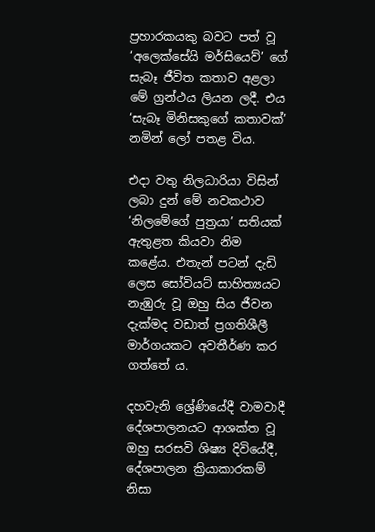ප්‍රහාරකයකු බවට පත් වූ ‘අලෙක්සේයි මර්සියෙව්’ ගේ සැබෑ ජීවිත කතාව අළලා මේ ග්‍රන්ථය ලියන ලදී. එය ‘සැබෑ මිනිසකුගේ කතාවක්’ නමින් ලෝ පතළ විය.

එදා වතු නිලධාරියා විසින් ලබා දුන් මේ නවකථාව ‘නිලමේගේ පුත්‍රයා’ සතියක් ඇතුළත කියවා නිම කළේය. එතැන් පටන් දැඩි ලෙස සෝවියට් සාහිත්‍යයට නැඹුරු වූ ඔහු සිය ජීවන දැක්මද වඩාත් ප්‍රගතිශීලී මාර්ගයකට අවතීර්ණ කර ගත්තේ ය.

දහවැනි ශ්‍රේණියේදී වාමවාදී දේශපාලනයට ආශක්ත වූ ඔහු සරසවි ශිෂ්‍ය දිවියේදී, දේශපාලන ක්‍රියාකාරකම් නිසා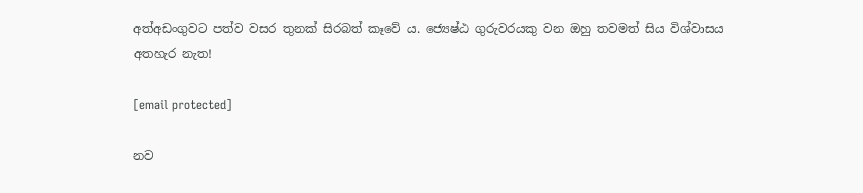අත්අඩංගුවට පත්ව වසර තුනක් සිරබත් කෑවේ ය. ජ්‍යෙෂ්ඨ ගුරුවරයකු වන ඔහු තවමත් සිය විශ්වාසය අතහැර නැත!

[email protected]

නව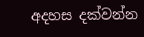අදහස දක්වන්න